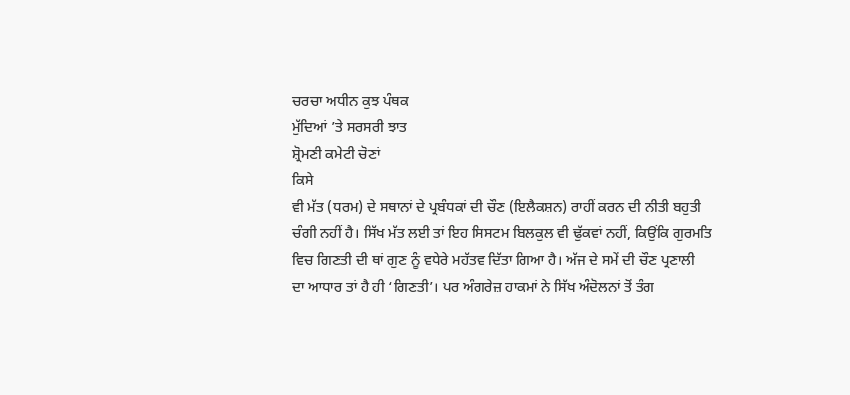ਚਰਚਾ ਅਧੀਨ ਕੁਝ ਪੰਥਕ
ਮੁੱਦਿਆਂ ’ਤੇ ਸਰਸਰੀ ਝਾਤ
ਸ਼੍ਰੋਮਣੀ ਕਮੇਟੀ ਚੋਣਾਂ
ਕਿਸੇ
ਵੀ ਮੱਤ (ਧਰਮ) ਦੇ ਸਥਾਨਾਂ ਦੇ ਪ੍ਰਬੰਧਕਾਂ ਦੀ ਚੌਣ (ਇਲੈਕਸ਼ਨ) ਰਾਹੀਂ ਕਰਨ ਦੀ ਨੀਤੀ ਬਹੁਤੀ
ਚੰਗੀ ਨਹੀਂ ਹੈ। ਸਿੱਖ ਮੱਤ ਲਈ ਤਾਂ ਇਹ ਸਿਸਟਮ ਬਿਲਕੁਲ ਵੀ ਢੁੱਕਵਾਂ ਨਹੀਂ, ਕਿਉਂਕਿ ਗੁਰਮਤਿ
ਵਿਚ ਗਿਣਤੀ ਦੀ ਥਾਂ ਗੁਣ ਨੂੰ ਵਧੇਰੇ ਮਹੱਤਵ ਦਿੱਤਾ ਗਿਆ ਹੈ। ਅੱਜ ਦੇ ਸਮੇਂ ਦੀ ਚੌਣ ਪ੍ਰਣਾਲੀ
ਦਾ ਆਧਾਰ ਤਾਂ ਹੈ ਹੀ ‘ਗਿਣਤੀ’। ਪਰ ਅੰਗਰੇਜ਼ ਹਾਕਮਾਂ ਨੇ ਸਿੱਖ ਅੰਦੋਲਨਾਂ ਤੋਂ ਤੰਗ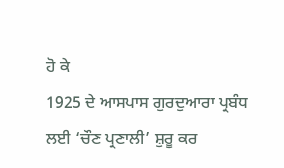ਹੋ ਕੇ
1925 ਦੇ ਆਸਪਾਸ ਗੁਰਦੁਆਰਾ ਪ੍ਰਬੰਧ ਲਈ ‘ਚੌਣ ਪ੍ਰਣਾਲੀ’ ਸ਼ੁਰੂ ਕਰ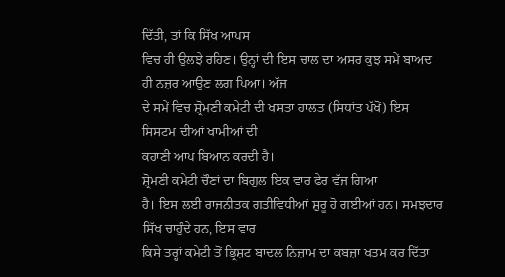ਦਿੱਤੀ, ਤਾਂ ਕਿ ਸਿੱਖ ਆਪਸ
ਵਿਚ ਹੀ ਉਲਝੇ ਰਹਿਣ। ਉਨ੍ਹਾਂ ਦੀ ਇਸ ਚਾਲ ਦਾ ਅਸਰ ਕੁਝ ਸਮੇਂ ਬਾਅਦ ਹੀ ਨਜ਼ਰ ਆਉਣ ਲਗ ਪਿਆ। ਅੱਜ
ਦੇ ਸਮੇਂ ਵਿਚ ਸ਼੍ਰੋਮਣੀ ਕਮੇਟੀ ਦੀ ਖਸਤਾ ਹਾਲਤ (ਸਿਧਾਂਤ ਪੱਖੋਂ) ਇਸ ਸਿਸਟਮ ਦੀਆਂ ਖਾਮੀਆਂ ਦੀ
ਕਹਾਣੀ ਆਪ ਬਿਆਨ ਕਰਦੀ ਹੈ।
ਸ਼੍ਰੋਮਣੀ ਕਮੇਟੀ ਚੌਣਾਂ ਦਾ ਬਿਗੁਲ ਇਕ ਵਾਰ ਫੇਰ ਵੱਜ ਗਿਆ
ਹੈ। ਇਸ ਲਈ ਰਾਜਨੀਤਕ ਗਤੀਵਿਧੀਆਂ ਸ਼ੁਰੂ ਹੋ ਗਈਆਂ ਹਨ। ਸਮਝਦਾਰ ਸਿੱਖ ਚਾਹੁੰਦੇ ਹਨ, ਇਸ ਵਾਰ
ਕਿਸੇ ਤਰ੍ਹਾਂ ਕਮੇਟੀ ਤੋਂ ਭ੍ਰਿਸ਼ਟ ਬਾਦਲ ਨਿਜ਼ਾਮ ਦਾ ਕਬਜ਼ਾ ਖਤਮ ਕਰ ਦਿੱਤਾ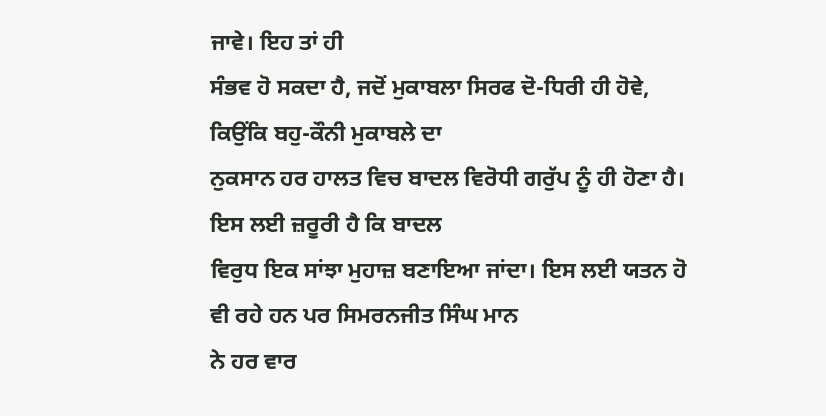ਜਾਵੇ। ਇਹ ਤਾਂ ਹੀ
ਸੰਭਵ ਹੋ ਸਕਦਾ ਹੈ, ਜਦੋਂ ਮੁਕਾਬਲਾ ਸਿਰਫ ਦੋ-ਧਿਰੀ ਹੀ ਹੋਵੇ, ਕਿਉਂਕਿ ਬਹੁ-ਕੌਨੀ ਮੁਕਾਬਲੇ ਦਾ
ਨੁਕਸਾਨ ਹਰ ਹਾਲਤ ਵਿਚ ਬਾਦਲ ਵਿਰੋਧੀ ਗਰੁੱਪ ਨੂੰ ਹੀ ਹੋਣਾ ਹੈ। ਇਸ ਲਈ ਜ਼ਰੂਰੀ ਹੈ ਕਿ ਬਾਦਲ
ਵਿਰੁਧ ਇਕ ਸਾਂਝਾ ਮੁਹਾਜ਼ ਬਣਾਇਆ ਜਾਂਦਾ। ਇਸ ਲਈ ਯਤਨ ਹੋ ਵੀ ਰਹੇ ਹਨ ਪਰ ਸਿਮਰਨਜੀਤ ਸਿੰਘ ਮਾਨ
ਨੇ ਹਰ ਵਾਰ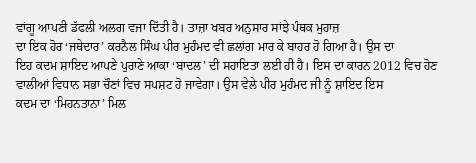ਵਾਂਗੂ ਆਪਣੀ ਡੱਫਲੀ ਅਲਗ ਵਜਾ ਦਿੱਤੀ ਹੈ। ਤਾਜ਼ਾ ਖਬਰ ਅਨੁਸਾਰ ਸਾਂਝੇ ਪੰਥਕ ਮੁਹਾਜ਼
ਦਾ ਇਕ ਹੋਰ ‘ਜਥੇਦਾਰ’ ਕਰਨੈਲ ਸਿੰਘ ਪੀਰ ਮੁਹੰਮਦ ਵੀ ਛਲਾਂਗ ਮਾਰ ਕੇ ਬਾਹਰ ਹੋ ਗਿਆ ਹੈ। ਉਸ ਦਾ
ਇਹ ਕਦਮ ਸ਼ਾਇਦ ਆਪਣੇ ਪੁਰਾਣੇ ਆਕਾ ‘ਬਾਦਲ’ ਦੀ ਸਹਾਇਤਾ ਲਈ ਹੀ ਹੈ। ਇਸ ਦਾ ਕਾਰਨ 2012 ਵਿਚ ਹੋਣ
ਵਾਲੀਆਂ ਵਿਧਾਨ ਸਭਾ ਚੌਣਾਂ ਵਿਚ ਸਪਸ਼ਟ ਹੋ ਜਾਵੇਗਾ। ਉਸ ਵੇਲੇ ਪੀਰ ਮੁਹੰਮਦ ਜੀ ਨੂੰ ਸ਼ਾਇਦ ਇਸ
ਕਦਮ ਦਾ ‘ਮਿਹਨਤਾਨਾ’ ਮਿਲ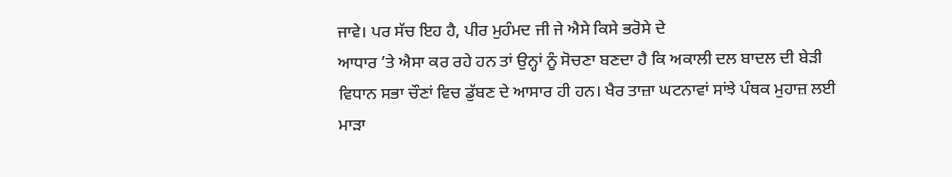ਜਾਵੇ। ਪਰ ਸੱਚ ਇਹ ਹੈ, ਪੀਰ ਮੁਹੰਮਦ ਜੀ ਜੇ ਐਸੇ ਕਿਸੇ ਭਰੋਸੇ ਦੇ
ਆਧਾਰ ’ਤੇ ਐਸਾ ਕਰ ਰਹੇ ਹਨ ਤਾਂ ਉਨ੍ਹਾਂ ਨੂੰ ਸੋਚਣਾ ਬਣਦਾ ਹੈ ਕਿ ਅਕਾਲੀ ਦਲ ਬਾਦਲ ਦੀ ਬੇੜੀ
ਵਿਧਾਨ ਸਭਾ ਚੌਣਾਂ ਵਿਚ ਡੁੱਬਣ ਦੇ ਆਸਾਰ ਹੀ ਹਨ। ਖੈਰ ਤਾਜ਼ਾ ਘਟਨਾਵਾਂ ਸਾਂਝੇ ਪੰਥਕ ਮੁਹਾਜ਼ ਲਈ
ਮਾੜਾ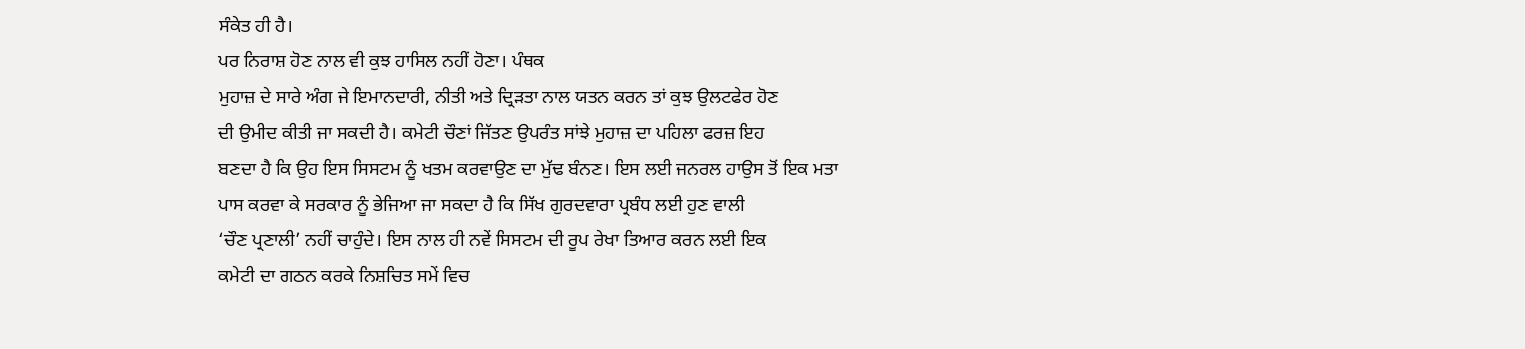ਸੰਕੇਤ ਹੀ ਹੈ।
ਪਰ ਨਿਰਾਸ਼ ਹੋਣ ਨਾਲ ਵੀ ਕੁਝ ਹਾਸਿਲ ਨਹੀਂ ਹੋਣਾ। ਪੰਥਕ
ਮੁਹਾਜ਼ ਦੇ ਸਾਰੇ ਅੰਗ ਜੇ ਇਮਾਨਦਾਰੀ, ਨੀਤੀ ਅਤੇ ਦ੍ਰਿੜਤਾ ਨਾਲ ਯਤਨ ਕਰਨ ਤਾਂ ਕੁਝ ਉਲਟਫੇਰ ਹੋਣ
ਦੀ ਉਮੀਦ ਕੀਤੀ ਜਾ ਸਕਦੀ ਹੈ। ਕਮੇਟੀ ਚੌਣਾਂ ਜਿੱਤਣ ਉਪਰੰਤ ਸਾਂਝੇ ਮੁਹਾਜ਼ ਦਾ ਪਹਿਲਾ ਫਰਜ਼ ਇਹ
ਬਣਦਾ ਹੈ ਕਿ ਉਹ ਇਸ ਸਿਸਟਮ ਨੂੰ ਖਤਮ ਕਰਵਾਉਣ ਦਾ ਮੁੱਢ ਬੰਨਣ। ਇਸ ਲਈ ਜਨਰਲ ਹਾਉਸ ਤੋਂ ਇਕ ਮਤਾ
ਪਾਸ ਕਰਵਾ ਕੇ ਸਰਕਾਰ ਨੂੰ ਭੇਜਿਆ ਜਾ ਸਕਦਾ ਹੈ ਕਿ ਸਿੱਖ ਗੁਰਦਵਾਰਾ ਪ੍ਰਬੰਧ ਲਈ ਹੁਣ ਵਾਲੀ
‘ਚੌਣ ਪ੍ਰਣਾਲੀ’ ਨਹੀਂ ਚਾਹੁੰਦੇ। ਇਸ ਨਾਲ ਹੀ ਨਵੇਂ ਸਿਸਟਮ ਦੀ ਰੂਪ ਰੇਖਾ ਤਿਆਰ ਕਰਨ ਲਈ ਇਕ
ਕਮੇਟੀ ਦਾ ਗਠਨ ਕਰਕੇ ਨਿਸ਼ਚਿਤ ਸਮੇਂ ਵਿਚ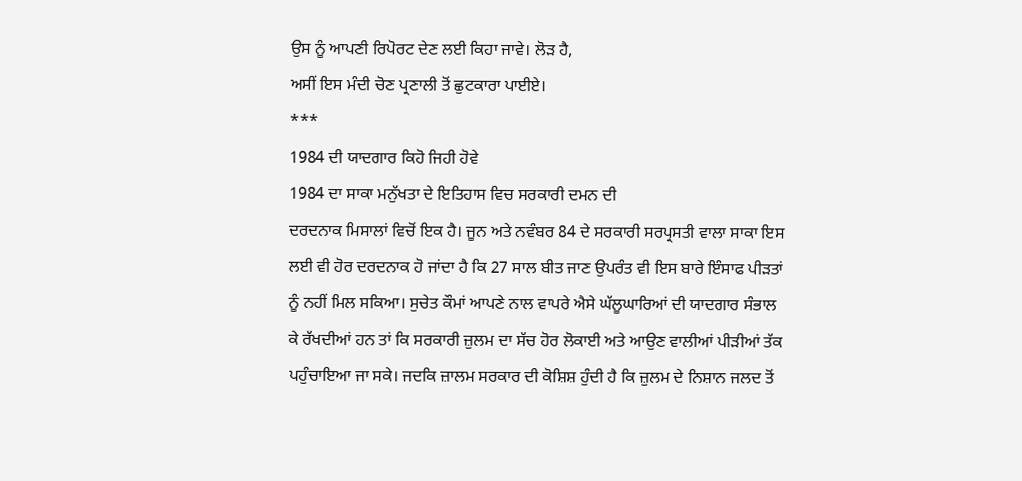ਉਸ ਨੂੰ ਆਪਣੀ ਰਿਪੋਰਟ ਦੇਣ ਲਈ ਕਿਹਾ ਜਾਵੇ। ਲੋੜ ਹੈ,
ਅਸੀਂ ਇਸ ਮੰਦੀ ਚੋਣ ਪ੍ਰਣਾਲੀ ਤੋਂ ਛੁਟਕਾਰਾ ਪਾਈਏ।
***
1984 ਦੀ ਯਾਦਗਾਰ ਕਿਹੋ ਜਿਹੀ ਹੋਵੇ
1984 ਦਾ ਸਾਕਾ ਮਨੁੱਖਤਾ ਦੇ ਇਤਿਹਾਸ ਵਿਚ ਸਰਕਾਰੀ ਦਮਨ ਦੀ
ਦਰਦਨਾਕ ਮਿਸਾਲਾਂ ਵਿਚੋਂ ਇਕ ਹੈ। ਜੂਨ ਅਤੇ ਨਵੰਬਰ 84 ਦੇ ਸਰਕਾਰੀ ਸਰਪ੍ਰਸਤੀ ਵਾਲਾ ਸਾਕਾ ਇਸ
ਲਈ ਵੀ ਹੋਰ ਦਰਦਨਾਕ ਹੋ ਜਾਂਦਾ ਹੈ ਕਿ 27 ਸਾਲ ਬੀਤ ਜਾਣ ਉਪਰੰਤ ਵੀ ਇਸ ਬਾਰੇ ਇੰਸਾਫ ਪੀੜਤਾਂ
ਨੂੰ ਨਹੀਂ ਮਿਲ ਸਕਿਆ। ਸੁਚੇਤ ਕੌਮਾਂ ਆਪਣੇ ਨਾਲ ਵਾਪਰੇ ਐਸੇ ਘੱਲੂਘਾਰਿਆਂ ਦੀ ਯਾਦਗਾਰ ਸੰਭਾਲ
ਕੇ ਰੱਖਦੀਆਂ ਹਨ ਤਾਂ ਕਿ ਸਰਕਾਰੀ ਜ਼ੁਲਮ ਦਾ ਸੱਚ ਹੋਰ ਲੋਕਾਈ ਅਤੇ ਆਉਣ ਵਾਲੀਆਂ ਪੀੜੀਆਂ ਤੱਕ
ਪਹੁੰਚਾਇਆ ਜਾ ਸਕੇ। ਜਦਕਿ ਜ਼ਾਲਮ ਸਰਕਾਰ ਦੀ ਕੋਸ਼ਿਸ਼ ਹੁੰਦੀ ਹੈ ਕਿ ਜ਼ੁਲਮ ਦੇ ਨਿਸ਼ਾਨ ਜਲਦ ਤੋਂ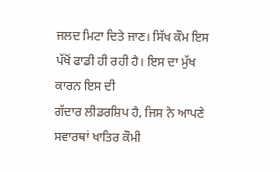ਜਲਦ ਮਿਟਾ ਦਿਤੇ ਜਾਣ। ਸਿੱਖ ਕੌਮ ਇਸ ਪੱਖੋਂ ਫਾਡੀ ਹੀ ਰਹੀ ਹੈ। ਇਸ ਦਾ ਮੁੱਖ ਕਾਰਨ ਇਸ ਦੀ
ਗੱਦਾਰ ਲੀਡਰਸ਼ਿਪ ਹੈ, ਜਿਸ ਨੇ ਆਪਣੇ ਸਵਾਰਥਾਂ ਖਾਤਿਰ ਕੌਮੀ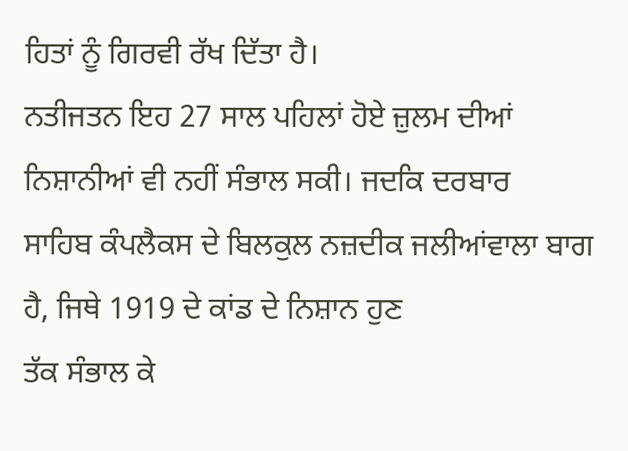ਹਿਤਾਂ ਨੂੰ ਗਿਰਵੀ ਰੱਖ ਦਿੱਤਾ ਹੈ।
ਨਤੀਜਤਨ ਇਹ 27 ਸਾਲ ਪਹਿਲਾਂ ਹੋਏ ਜ਼ੁਲਮ ਦੀਆਂ ਨਿਸ਼ਾਨੀਆਂ ਵੀ ਨਹੀਂ ਸੰਭਾਲ ਸਕੀ। ਜਦਕਿ ਦਰਬਾਰ
ਸਾਹਿਬ ਕੰਪਲੈਕਸ ਦੇ ਬਿਲਕੁਲ ਨਜ਼ਦੀਕ ਜਲੀਆਂਵਾਲਾ ਬਾਗ ਹੈ, ਜਿਥੇ 1919 ਦੇ ਕਾਂਡ ਦੇ ਨਿਸ਼ਾਨ ਹੁਣ
ਤੱਕ ਸੰਭਾਲ ਕੇ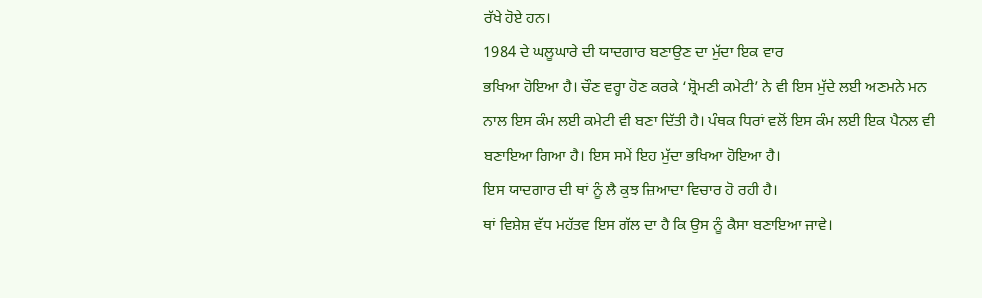ਰੱਖੇ ਹੋਏ ਹਨ।
1984 ਦੇ ਘਲੂਘਾਰੇ ਦੀ ਯਾਦਗਾਰ ਬਣਾਉਣ ਦਾ ਮੁੱਦਾ ਇਕ ਵਾਰ
ਭਖਿਆ ਹੋਇਆ ਹੈ। ਚੌਣ ਵਰ੍ਹਾ ਹੋਣ ਕਰਕੇ ‘ਸ਼੍ਰੋਮਣੀ ਕਮੇਟੀ’ ਨੇ ਵੀ ਇਸ ਮੁੱਦੇ ਲਈ ਅਣਮਨੇ ਮਨ
ਨਾਲ ਇਸ ਕੰਮ ਲਈ ਕਮੇਟੀ ਵੀ ਬਣਾ ਦਿੱਤੀ ਹੈ। ਪੰਥਕ ਧਿਰਾਂ ਵਲੋਂ ਇਸ ਕੰਮ ਲਈ ਇਕ ਪੈਨਲ ਵੀ
ਬਣਾਇਆ ਗਿਆ ਹੈ। ਇਸ ਸਮੇਂ ਇਹ ਮੁੱਦਾ ਭਖਿਆ ਹੋਇਆ ਹੈ।
ਇਸ ਯਾਦਗਾਰ ਦੀ ਥਾਂ ਨੂੰ ਲੈ ਕੁਝ ਜ਼ਿਆਦਾ ਵਿਚਾਰ ਹੋ ਰਹੀ ਹੈ।
ਥਾਂ ਵਿਸ਼ੇਸ਼ ਵੱਧ ਮਹੱਤਵ ਇਸ ਗੱਲ ਦਾ ਹੈ ਕਿ ਉਸ ਨੂੰ ਕੈਸਾ ਬਣਾਇਆ ਜਾਵੇ।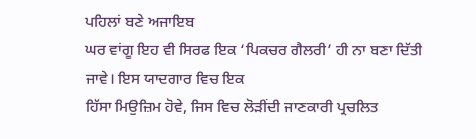ਪਹਿਲਾਂ ਬਣੇ ਅਜਾਇਬ
ਘਰ ਵਾਂਗੂ ਇਹ ਵੀ ਸਿਰਫ ਇਕ ‘ਪਿਕਚਰ ਗੈਲਰੀ’ ਹੀ ਨਾ ਬਣਾ ਦਿੱਤੀ ਜਾਵੇ। ਇਸ ਯਾਦਗਾਰ ਵਿਚ ਇਕ
ਹਿੱਸਾ ਮਿਉਜ਼ਿਮ ਹੋਵੇ, ਜਿਸ ਵਿਚ ਲੋੜੀਂਦੀ ਜਾਣਕਾਰੀ ਪ੍ਰਚਲਿਤ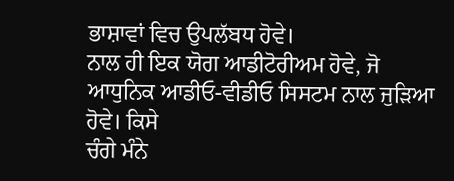ਭਾਸ਼ਾਵਾਂ ਵਿਚ ਉਪਲੱਬਧ ਹੋਵੇ।
ਨਾਲ ਹੀ ਇਕ ਯੋਗ ਆਡੀਟੋਰੀਅਮ ਹੋਵੇ, ਜੋ ਆਧੁਨਿਕ ਆਡੀਓ-ਵੀਡੀਓ ਸਿਸਟਮ ਨਾਲ ਜੁੜਿਆ ਹੋਵੇ। ਕਿਸੇ
ਚੰਗੇ ਮੰਨੇ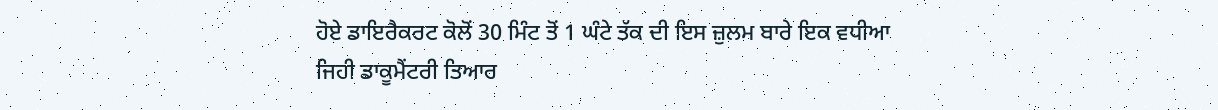ਹੋਏ ਡਾਇਰੈਕਰਟ ਕੋਲੋਂ 30 ਮਿੰਟ ਤੋਂ 1 ਘੰਟੇ ਤੱਕ ਦੀ ਇਸ ਜ਼ੁਲਮ ਬਾਰੇ ਇਕ ਵਧੀਆ
ਜਿਹੀ ਡਾਕੂਮੈਂਟਰੀ ਤਿਆਰ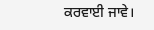ਕਰਵਾਈ ਜਾਵੇ।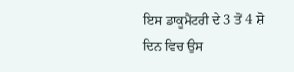ਇਸ ਡਾਕੂਮੈਂਟਰੀ ਦੇ 3 ਤੋਂ 4 ਸ਼ੋ ਦਿਨ ਵਿਚ ਉਸ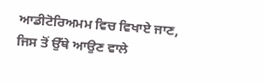ਆਡੀਟੋਰਿਅਮਮ ਵਿਚ ਵਿਖਾਏ ਜਾਣ, ਜਿਸ ਤੋਂ ਉੱਥੇ ਆਉਣ ਵਾਲੇ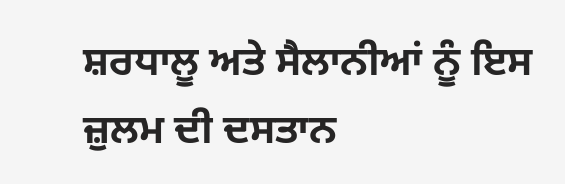ਸ਼ਰਧਾਲੂ ਅਤੇ ਸੈਲਾਨੀਆਂ ਨੂੰ ਇਸ
ਜ਼ੁਲਮ ਦੀ ਦਸਤਾਨ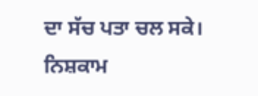ਦਾ ਸੱਚ ਪਤਾ ਚਲ ਸਕੇ।
ਨਿਸ਼ਕਾਮ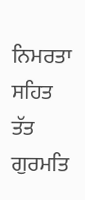ਨਿਮਰਤਾ ਸਹਿਤ
ਤੱਤ ਗੁਰਮਤਿ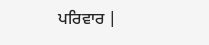ਪਰਿਵਾਰ |